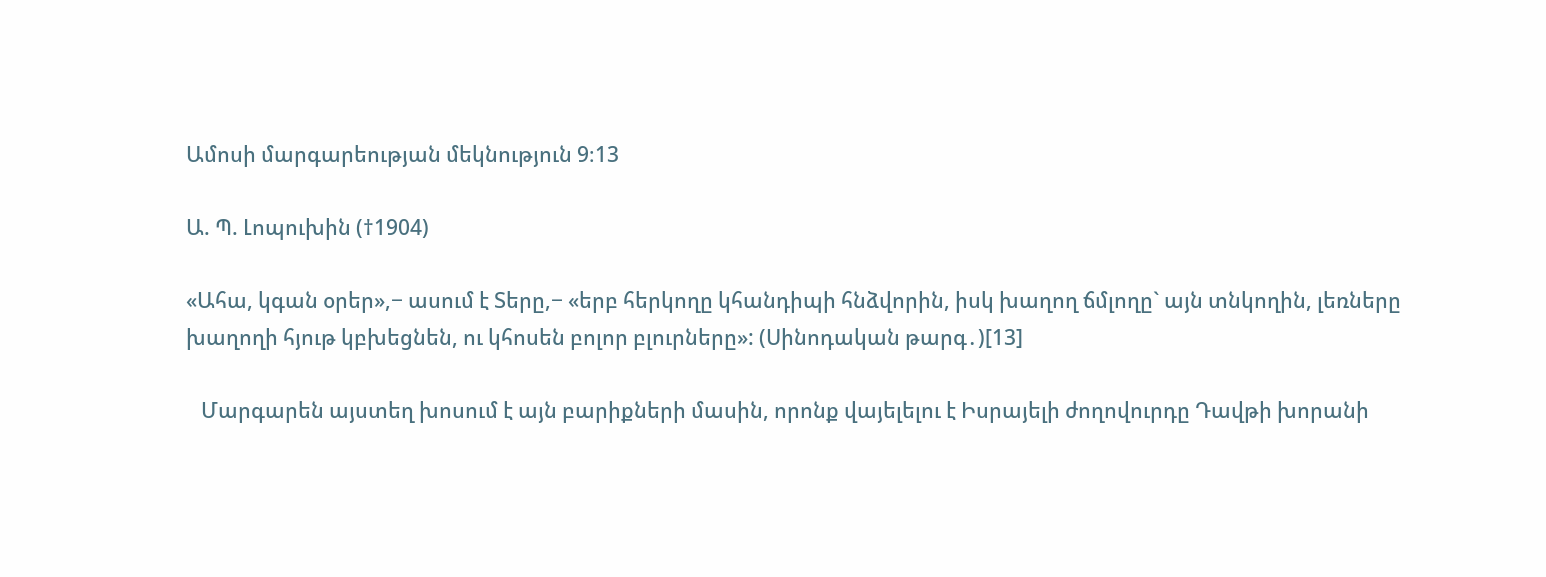Ամոսի մարգարեության մեկնություն 9։13

Ա. Պ. Լոպուխին (†1904)

«Ահա, կգան օրեր»,− ասում է Տերը,− «երբ հերկողը կհանդիպի հնձվորին, իսկ խաղող ճմլողը` այն տնկողին, լեռները խաղողի հյութ կբխեցնեն, ու կհոսեն բոլոր բլուրները»: (Սինոդական թարգ․)[13]

   Մարգարեն այստեղ խոսում է այն բարիքների մասին, որոնք վայելելու է Իսրայելի ժողովուրդը Դավթի խորանի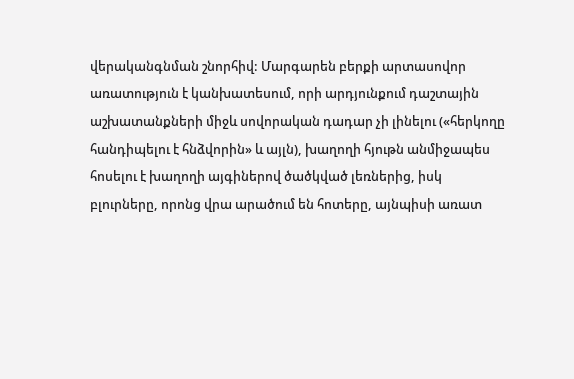վերականգնման շնորհիվ: Մարգարեն բերքի արտասովոր առատություն է կանխատեսում, որի արդյունքում դաշտային աշխատանքների միջև սովորական դադար չի լինելու («հերկողը հանդիպելու է հնձվորին» և այլն), խաղողի հյութն անմիջապես հոսելու է խաղողի այգիներով ծածկված լեռներից, իսկ բլուրները, որոնց վրա արածում են հոտերը, այնպիսի առատ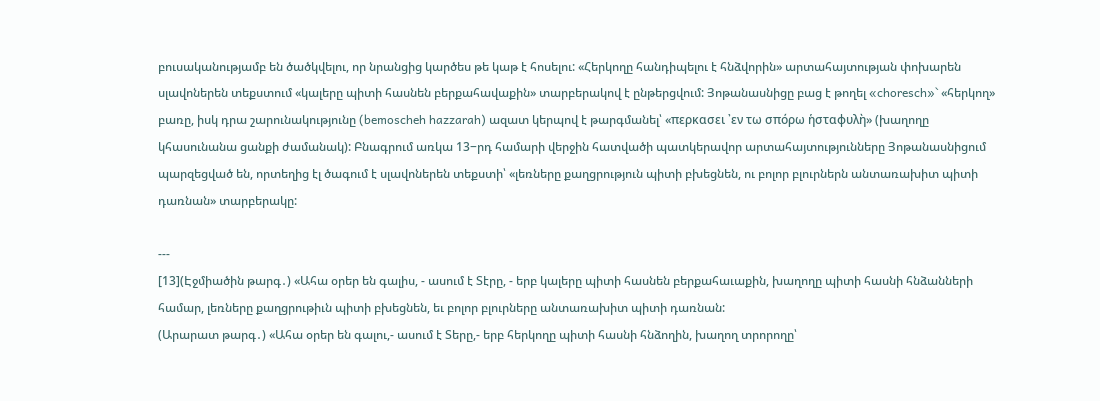բուսականությամբ են ծածկվելու, որ նրանցից կարծես թե կաթ է հոսելու: «Հերկողը հանդիպելու է հնձվորին» արտահայտության փոխարեն սլավոներեն տեքստում «կալերը պիտի հասնեն բերքահավաքին» տարբերակով է ընթերցվում: Յոթանասնիցը բաց է թողել «choresch»` «հերկող» բառը, իսկ դրա շարունակությունը (bemoscheh hazzarah) ազատ կերպով է թարգմանել՝ «περκασει ᾿εν τω σπόρω ἡσταφυλὴ» (խաղողը կհասունանա ցանքի ժամանակ): Բնագրում առկա 13−րդ համարի վերջին հատվածի պատկերավոր արտահայտությունները Յոթանասնիցում պարզեցված են, որտեղից էլ ծագում է սլավոներեն տեքստի՝ «լեռները քաղցրություն պիտի բխեցնեն, ու բոլոր բլուրներն անտառախիտ պիտի դառնան» տարբերակը:

---
[13](Էջմիածին թարգ․) «Ահա օրեր են գալիս, - ասում է Տէրը, - երբ կալերը պիտի հասնեն բերքահաւաքին, խաղողը պիտի հասնի հնձանների համար, լեռները քաղցրութիւն պիտի բխեցնեն, եւ բոլոր բլուրները անտառախիտ պիտի դառնան:
(Արարատ թարգ․) «Ահա օրեր են գալու,- ասում է Տերը,- երբ հերկողը պիտի հասնի հնձողին, խաղող տրորողը՝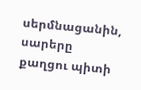սերմնացանին, սարերը քաղցու պիտի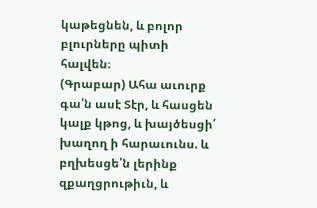կաթեցնեն, և բոլոր բլուրները պիտի հալվեն։
(Գրաբար) Ահա աւուրք գա՛ն ասէ Տէր, և հասցեն կալք կթոց, և խայծեսցի՛ խաղող ի հարաւունս. և բղխեսցե՛ն լերինք զքաղցրութիւն, և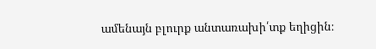ամենայն բլուրք անտառախի՛տք եղիցին։